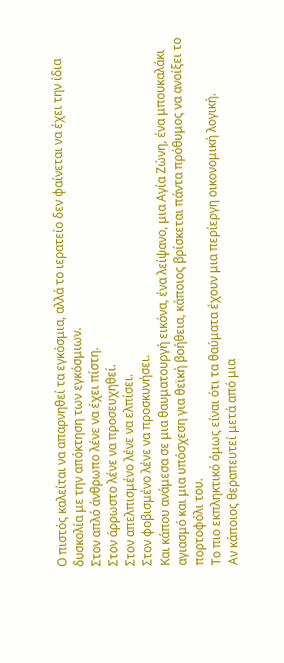Ο πιστός καλείται να απαρνηθεί τα εγκόσμια, αλλά το ιερατείο δεν φαίνεται να έχει την ίδια δυσκολία με την απόκτηση των εγκόσμιων.
Στον απλό άνθρωπο λένε να έχει πίστη.
Στον άρρωστο λένε να προσευχηθεί.
Στον απελπισμένο λένε να ελπίσει.
Στον φοβισμένο λένε να προσκυνήσει.
Και κάπου ανάμεσα σε μια θαυματουργή εικόνα, ένα λείψανο, μια Αγία Ζώνη, ένα μπουκαλάκι αγιασμό και μια υπόσχεση για θεϊκή βοήθεια, κάποιος βρίσκεται πάντα πρόθυμος να ανοίξει το πορτοφόλι του.
Το πιο εκπληκτικό όμως είναι ότι τα θαύματα έχουν μια περίεργη οικονομική λογική.
Αν κάποιος θεραπευτεί μετά από μια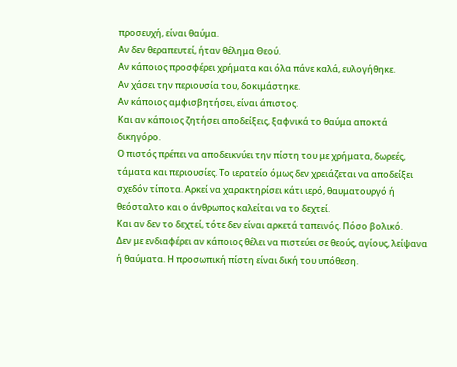προσευχή, είναι θαύμα.
Αν δεν θεραπευτεί, ήταν θέλημα Θεού.
Αν κάποιος προσφέρει χρήματα και όλα πάνε καλά, ευλογήθηκε.
Αν χάσει την περιουσία του, δοκιμάστηκε.
Αν κάποιος αμφισβητήσει, είναι άπιστος.
Και αν κάποιος ζητήσει αποδείξεις, ξαφνικά το θαύμα αποκτά δικηγόρο.
Ο πιστός πρέπει να αποδεικνύει την πίστη του με χρήματα, δωρεές, τάματα και περιουσίες. Το ιερατείο όμως δεν χρειάζεται να αποδείξει σχεδόν τίποτα. Αρκεί να χαρακτηρίσει κάτι ιερό, θαυματουργό ή θεόσταλτο και ο άνθρωπος καλείται να το δεχτεί.
Και αν δεν το δεχτεί, τότε δεν είναι αρκετά ταπεινός. Πόσο βολικό.
Δεν με ενδιαφέρει αν κάποιος θέλει να πιστεύει σε θεούς, αγίους, λείψανα ή θαύματα. Η προσωπική πίστη είναι δική του υπόθεση.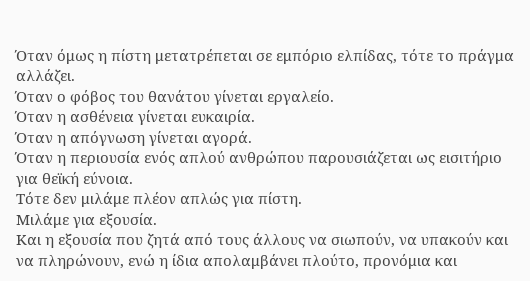Όταν όμως η πίστη μετατρέπεται σε εμπόριο ελπίδας, τότε το πράγμα αλλάζει.
Όταν ο φόβος του θανάτου γίνεται εργαλείο.
Όταν η ασθένεια γίνεται ευκαιρία.
Όταν η απόγνωση γίνεται αγορά.
Όταν η περιουσία ενός απλού ανθρώπου παρουσιάζεται ως εισιτήριο για θεϊκή εύνοια.
Τότε δεν μιλάμε πλέον απλώς για πίστη.
Μιλάμε για εξουσία.
Και η εξουσία που ζητά από τους άλλους να σιωπούν, να υπακούν και να πληρώνουν, ενώ η ίδια απολαμβάνει πλούτο, προνόμια και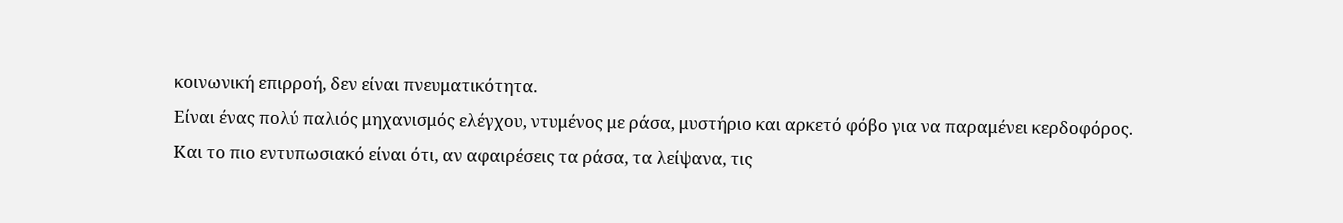κοινωνική επιρροή, δεν είναι πνευματικότητα.
Είναι ένας πολύ παλιός μηχανισμός ελέγχου, ντυμένος με ράσα, μυστήριο και αρκετό φόβο για να παραμένει κερδοφόρος.
Και το πιο εντυπωσιακό είναι ότι, αν αφαιρέσεις τα ράσα, τα λείψανα, τις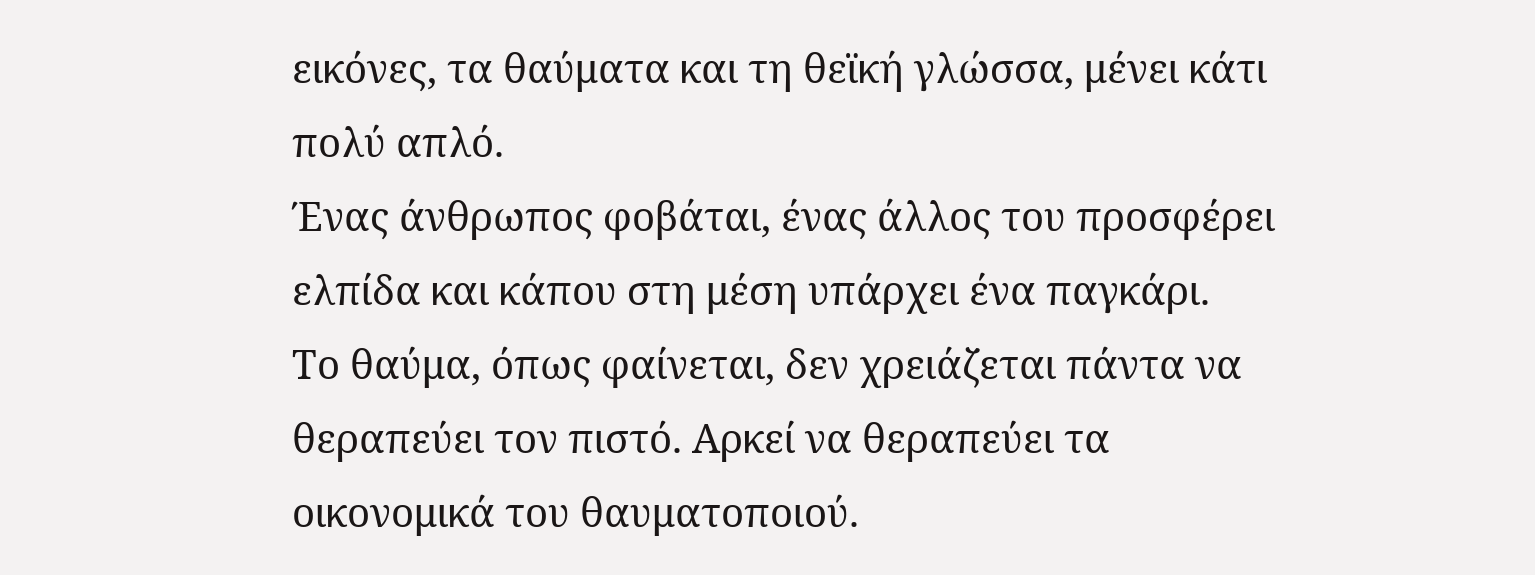εικόνες, τα θαύματα και τη θεϊκή γλώσσα, μένει κάτι πολύ απλό.
Ένας άνθρωπος φοβάται, ένας άλλος του προσφέρει ελπίδα και κάπου στη μέση υπάρχει ένα παγκάρι.
Το θαύμα, όπως φαίνεται, δεν χρειάζεται πάντα να θεραπεύει τον πιστό. Αρκεί να θεραπεύει τα οικονομικά του θαυματοποιού.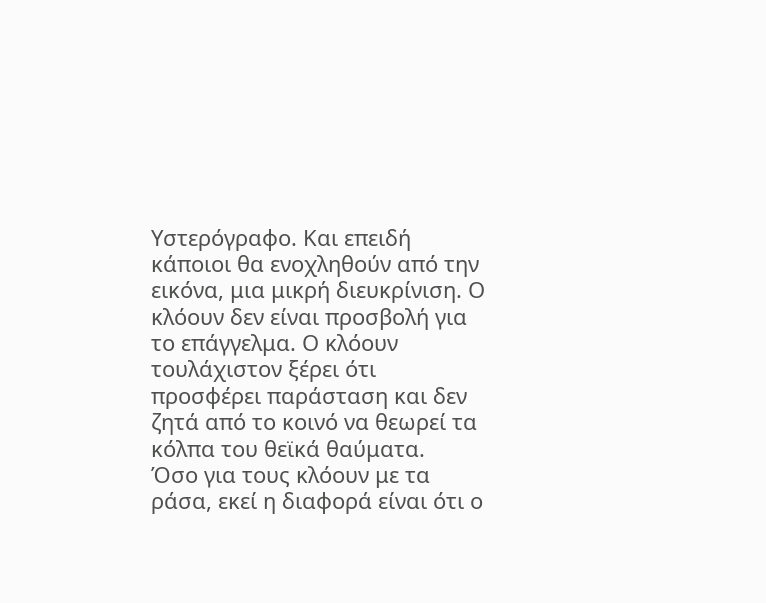Υστερόγραφο. Και επειδή κάποιοι θα ενοχληθούν από την εικόνα, μια μικρή διευκρίνιση. Ο κλόουν δεν είναι προσβολή για το επάγγελμα. Ο κλόουν τουλάχιστον ξέρει ότι προσφέρει παράσταση και δεν ζητά από το κοινό να θεωρεί τα κόλπα του θεϊκά θαύματα.
Όσο για τους κλόουν με τα ράσα, εκεί η διαφορά είναι ότι ο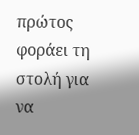πρώτος φοράει τη στολή για να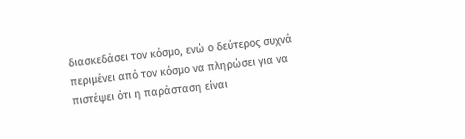διασκεδάσει τον κόσμο, ενώ ο δεύτερος συχνά περιμένει από τον κόσμο να πληρώσει για να πιστέψει ότι η παράσταση είναι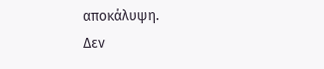αποκάλυψη.
Δεν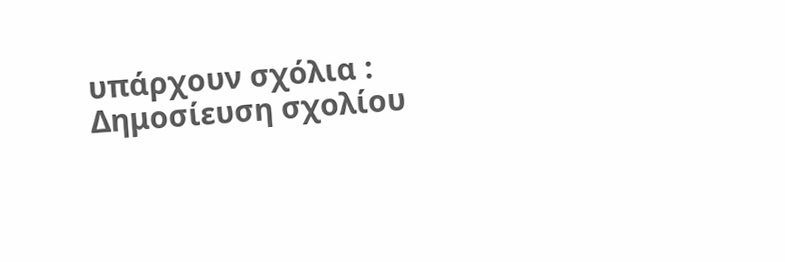υπάρχουν σχόλια :
Δημοσίευση σχολίου